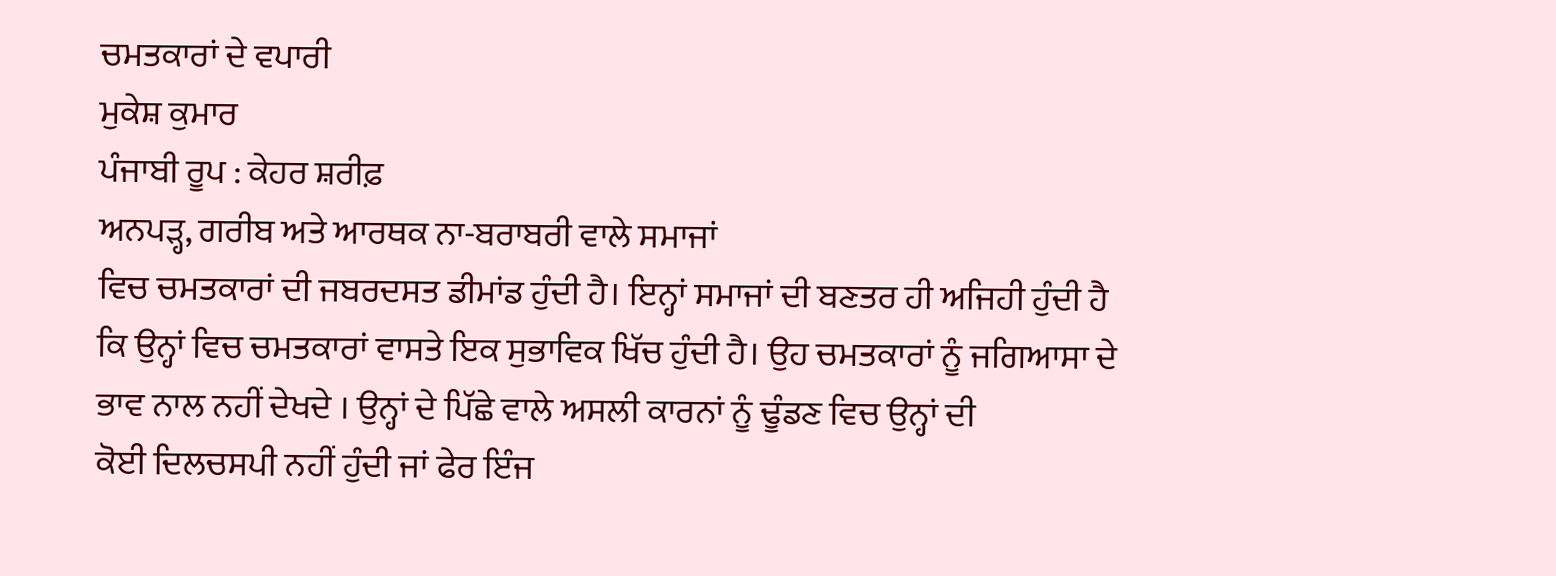ਚਮਤਕਾਰਾਂ ਦੇ ਵਪਾਰੀ
ਮੁਕੇਸ਼ ਕੁਮਾਰ
ਪੰਜਾਬੀ ਰੂਪ : ਕੇਹਰ ਸ਼ਰੀਫ਼
ਅਨਪੜ੍ਹ, ਗਰੀਬ ਅਤੇ ਆਰਥਕ ਨਾ-ਬਰਾਬਰੀ ਵਾਲੇ ਸਮਾਜਾਂ
ਵਿਚ ਚਮਤਕਾਰਾਂ ਦੀ ਜਬਰਦਸਤ ਡੀਮਾਂਡ ਹੁੰਦੀ ਹੈ। ਇਨ੍ਹਾਂ ਸਮਾਜਾਂ ਦੀ ਬਣਤਰ ਹੀ ਅਜਿਹੀ ਹੁੰਦੀ ਹੈ
ਕਿ ਉਨ੍ਹਾਂ ਵਿਚ ਚਮਤਕਾਰਾਂ ਵਾਸਤੇ ਇਕ ਸੁਭਾਵਿਕ ਖਿੱਚ ਹੁੰਦੀ ਹੈ। ਉਹ ਚਮਤਕਾਰਾਂ ਨੂੰ ਜਗਿਆਸਾ ਦੇ
ਭਾਵ ਨਾਲ ਨਹੀਂ ਦੇਖਦੇ । ਉਨ੍ਹਾਂ ਦੇ ਪਿੱਛੇ ਵਾਲੇ ਅਸਲੀ ਕਾਰਨਾਂ ਨੂੰ ਢੂੰਡਣ ਵਿਚ ਉਨ੍ਹਾਂ ਦੀ
ਕੋਈ ਦਿਲਚਸਪੀ ਨਹੀਂ ਹੁੰਦੀ ਜਾਂ ਫੇਰ ਇੰਜ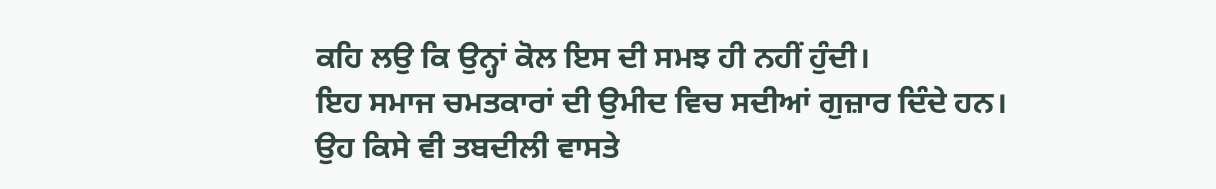ਕਹਿ ਲਉ ਕਿ ਉਨ੍ਹਾਂ ਕੋਲ ਇਸ ਦੀ ਸਮਝ ਹੀ ਨਹੀਂ ਹੁੰਦੀ।
ਇਹ ਸਮਾਜ ਚਮਤਕਾਰਾਂ ਦੀ ਉਮੀਦ ਵਿਚ ਸਦੀਆਂ ਗੁਜ਼ਾਰ ਦਿੰਦੇ ਹਨ। ਉਹ ਕਿਸੇ ਵੀ ਤਬਦੀਲੀ ਵਾਸਤੇ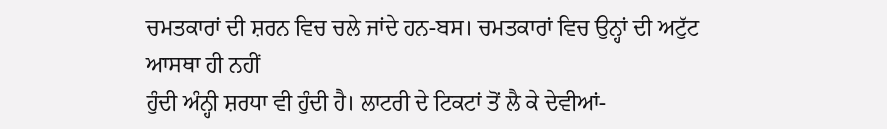ਚਮਤਕਾਰਾਂ ਦੀ ਸ਼ਰਨ ਵਿਚ ਚਲੇ ਜਾਂਦੇ ਹਨ-ਬਸ। ਚਮਤਕਾਰਾਂ ਵਿਚ ਉਨ੍ਹਾਂ ਦੀ ਅਟੁੱਟ ਆਸਥਾ ਹੀ ਨਹੀਂ
ਹੁੰਦੀ ਅੰਨ੍ਹੀ ਸ਼ਰਧਾ ਵੀ ਹੁੰਦੀ ਹੈ। ਲਾਟਰੀ ਦੇ ਟਿਕਟਾਂ ਤੋਂ ਲੈ ਕੇ ਦੇਵੀਆਂ-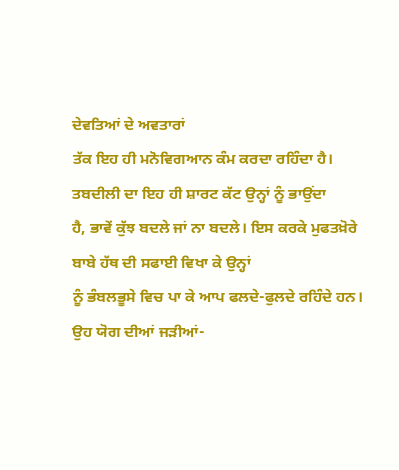ਦੇਵਤਿਆਂ ਦੇ ਅਵਤਾਰਾਂ
ਤੱਕ ਇਹ ਹੀ ਮਨੋਵਿਗਆਨ ਕੰਮ ਕਰਦਾ ਰਹਿੰਦਾ ਹੈ। ਤਬਦੀਲੀ ਦਾ ਇਹ ਹੀ ਸ਼ਾਰਟ ਕੱਟ ਉਨ੍ਹਾਂ ਨੂੰ ਭਾਉਂਦਾ
ਹੈ, ਭਾਵੇਂ ਕੁੱਝ ਬਦਲੇ ਜਾਂ ਨਾ ਬਦਲੇ। ਇਸ ਕਰਕੇ ਮੁਫਤਖ਼ੋਰੇ ਬਾਬੇ ਹੱਥ ਦੀ ਸਫਾਈ ਵਿਖਾ ਕੇ ਉਨ੍ਹਾਂ
ਨੂੰ ਭੰਬਲਭੂਸੇ ਵਿਚ ਪਾ ਕੇ ਆਪ ਫਲਦੇ-ਫੁਲਦੇ ਰਹਿੰਦੇ ਹਨ। ਉਹ ਯੋਗ ਦੀਆਂ ਜੜੀਆਂ-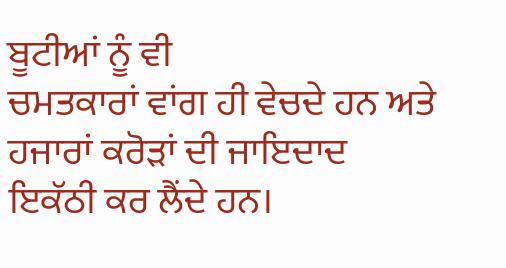ਬੂਟੀਆਂ ਨੂੰ ਵੀ
ਚਮਤਕਾਰਾਂ ਵਾਂਗ ਹੀ ਵੇਚਦੇ ਹਨ ਅਤੇ ਹਜਾਰਾਂ ਕਰੋੜਾਂ ਦੀ ਜਾਇਦਾਦ ਇਕੱਠੀ ਕਰ ਲੈਂਦੇ ਹਨ।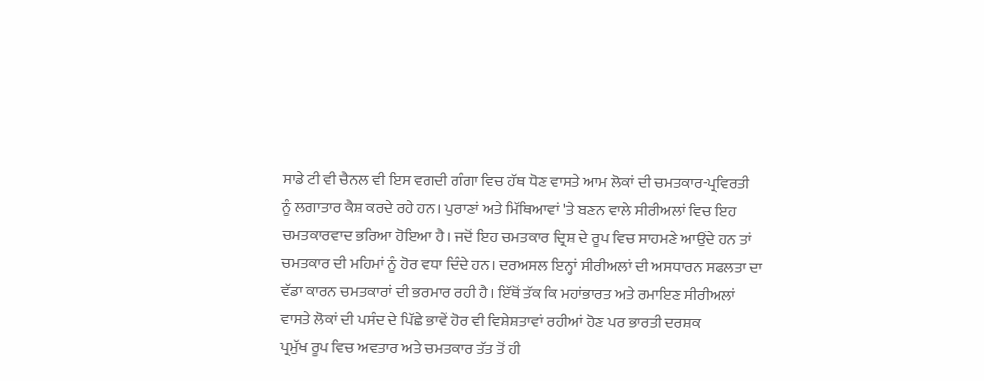ਸਾਡੇ ਟੀ ਵੀ ਚੈਨਲ ਵੀ ਇਸ ਵਗਦੀ ਗੰਗਾ ਵਿਚ ਹੱਥ ਧੋਣ ਵਾਸਤੇ ਆਮ ਲੋਕਾਂ ਦੀ ਚਮਤਕਾਰ-ਪ੍ਰਵਿਰਤੀ
ਨੂੰ ਲਗਾਤਾਰ ਕੈਸ਼ ਕਰਦੇ ਰਹੇ ਹਨ। ਪੁਰਾਣਾਂ ਅਤੇ ਮਿੱਥਿਆਵਾਂ 'ਤੇ ਬਣਨ ਵਾਲੇ ਸੀਰੀਅਲਾਂ ਵਿਚ ਇਹ
ਚਮਤਕਾਰਵਾਦ ਭਰਿਆ ਹੋਇਆ ਹੈ। ਜਦੋਂ ਇਹ ਚਮਤਕਾਰ ਦ੍ਰਿਸ਼ ਦੇ ਰੂਪ ਵਿਚ ਸਾਹਮਣੇ ਆਉਂਦੇ ਹਨ ਤਾਂ
ਚਮਤਕਾਰ ਦੀ ਮਹਿਮਾਂ ਨੂੰ ਹੋਰ ਵਧਾ ਦਿੰਦੇ ਹਨ। ਦਰਅਸਲ ਇਨ੍ਹਾਂ ਸੀਰੀਅਲਾਂ ਦੀ ਅਸਧਾਰਨ ਸਫਲਤਾ ਦਾ
ਵੱਡਾ ਕਾਰਨ ਚਮਤਕਾਰਾਂ ਦੀ ਭਰਮਾਰ ਰਹੀ ਹੈ। ਇੱਥੋਂ ਤੱਕ ਕਿ ਮਹਾਂਭਾਰਤ ਅਤੇ ਰਮਾਇਣ ਸੀਰੀਅਲਾਂ
ਵਾਸਤੇ ਲੋਕਾਂ ਦੀ ਪਸੰਦ ਦੇ ਪਿੱਛੇ ਭਾਵੇਂ ਹੋਰ ਵੀ ਵਿਸ਼ੇਸ਼ਤਾਵਾਂ ਰਹੀਆਂ ਹੋਣ ਪਰ ਭਾਰਤੀ ਦਰਸ਼ਕ
ਪ੍ਰਮੁੱਖ ਰੂਪ ਵਿਚ ਅਵਤਾਰ ਅਤੇ ਚਮਤਕਾਰ ਤੱਤ ਤੋਂ ਹੀ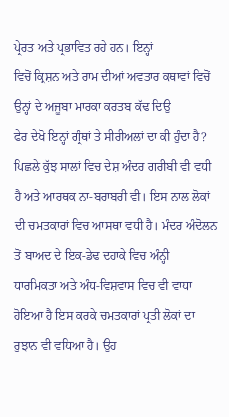ਪ੍ਰੇਰਤ ਅਤੇ ਪ੍ਰਭਾਵਿਤ ਰਹੇ ਹਨ। ਇਨ੍ਹਾਂ
ਵਿਚੋਂ ਕ੍ਰਿਸ਼ਨ ਅਤੇ ਰਾਮ ਦੀਆਂ ਅਵਤਾਰ ਕਥਾਵਾਂ ਵਿਚੋਂ ਉਨ੍ਹਾਂ ਦੇ ਅਜੂਬਾ ਮਾਰਕਾ ਕਰਤਬ ਕੱਢ ਦਿਉ
ਫੇਰ ਦੇਖੋ ਇਨ੍ਹਾਂ ਗ੍ਰੰਥਾਂ ਤੇ ਸੀਰੀਅਲਾਂ ਦਾ ਕੀ ਹੁੰਦਾ ਹੈ?
ਪਿਛਲੇ ਕੁੱਝ ਸਾਲਾਂ ਵਿਚ ਦੇਸ਼ ਅੰਦਰ ਗਰੀਬੀ ਵੀ ਵਧੀ ਹੈ ਅਤੇ ਆਰਥਕ ਨਾ-ਬਰਾਬਰੀ ਵੀ। ਇਸ ਨਾਲ ਲੋਕਾਂ
ਦੀ ਚਮਤਕਾਰਾਂ ਵਿਚ ਆਸਥਾ ਵਧੀ ਹੈ। ਮੰਦਰ ਅੰਦੋਲਨ ਤੋਂ ਬਾਅਦ ਦੇ ਇਕ-ਡੇਢ ਦਹਾਕੇ ਵਿਚ ਅੰਨ੍ਹੀ
ਧਾਰਮਿਕਤਾ ਅਤੇ ਅੰਧ-ਵਿਸ਼ਵਾਸ ਵਿਚ ਵੀ ਵਾਧਾ ਹੋਇਆ ਹੈ ਇਸ ਕਰਕੇ ਚਮਤਕਾਰਾਂ ਪ੍ਰਤੀ ਲੋਕਾਂ ਦਾ
ਰੁਝਾਨ ਵੀ ਵਧਿਆ ਹੈ। ਉਹ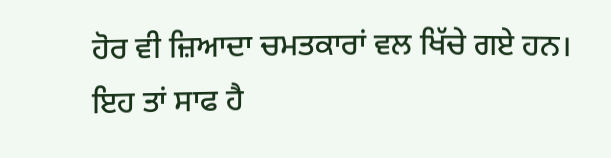ਹੋਰ ਵੀ ਜ਼ਿਆਦਾ ਚਮਤਕਾਰਾਂ ਵਲ ਖਿੱਚੇ ਗਏ ਹਨ। ਇਹ ਤਾਂ ਸਾਫ ਹੈ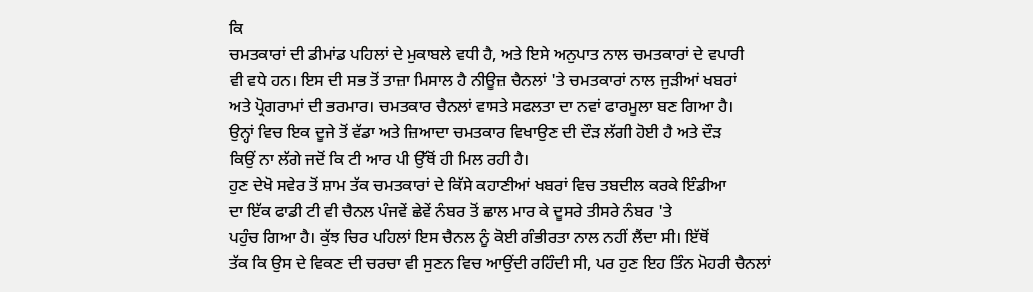ਕਿ
ਚਮਤਕਾਰਾਂ ਦੀ ਡੀਮਾਂਡ ਪਹਿਲਾਂ ਦੇ ਮੁਕਾਬਲੇ ਵਧੀ ਹੈ, ਅਤੇ ਇਸੇ ਅਨੁਪਾਤ ਨਾਲ ਚਮਤਕਾਰਾਂ ਦੇ ਵਪਾਰੀ
ਵੀ ਵਧੇ ਹਨ। ਇਸ ਦੀ ਸਭ ਤੋਂ ਤਾਜ਼ਾ ਮਿਸਾਲ ਹੈ ਨੀਊਜ਼ ਚੈਨਲਾਂ 'ਤੇ ਚਮਤਕਾਰਾਂ ਨਾਲ ਜੁੜੀਆਂ ਖਬਰਾਂ
ਅਤੇ ਪ੍ਰੋਗਰਾਮਾਂ ਦੀ ਭਰਮਾਰ। ਚਮਤਕਾਰ ਚੈਨਲਾਂ ਵਾਸਤੇ ਸਫਲਤਾ ਦਾ ਨਵਾਂ ਫਾਰਮੂਲਾ ਬਣ ਗਿਆ ਹੈ।
ਉਨ੍ਹਾਂ ਵਿਚ ਇਕ ਦੂਜੇ ਤੋਂ ਵੱਡਾ ਅਤੇ ਜ਼ਿਆਦਾ ਚਮਤਕਾਰ ਵਿਖਾਉਣ ਦੀ ਦੌੜ ਲੱਗੀ ਹੋਈ ਹੈ ਅਤੇ ਦੌੜ
ਕਿਉਂ ਨਾ ਲੱਗੇ ਜਦੋਂ ਕਿ ਟੀ ਆਰ ਪੀ ਉੱਥੋਂ ਹੀ ਮਿਲ ਰਹੀ ਹੈ।
ਹੁਣ ਦੇਖੋ ਸਵੇਰ ਤੋਂ ਸ਼ਾਮ ਤੱਕ ਚਮਤਕਾਰਾਂ ਦੇ ਕਿੱਸੇ ਕਹਾਣੀਆਂ ਖਬਰਾਂ ਵਿਚ ਤਬਦੀਲ ਕਰਕੇ ਇੰਡੀਆ
ਦਾ ਇੱਕ ਫਾਡੀ ਟੀ ਵੀ ਚੈਨਲ ਪੰਜਵੇਂ ਛੇਵੇਂ ਨੰਬਰ ਤੋਂ ਛਾਲ ਮਾਰ ਕੇ ਦੂਸਰੇ ਤੀਸਰੇ ਨੰਬਰ 'ਤੇ
ਪਹੁੰਚ ਗਿਆ ਹੈ। ਕੁੱਝ ਚਿਰ ਪਹਿਲਾਂ ਇਸ ਚੈਨਲ ਨੂੰ ਕੋਈ ਗੰਭੀਰਤਾ ਨਾਲ ਨਹੀਂ ਲੈਂਦਾ ਸੀ। ਇੱਥੋਂ
ਤੱਕ ਕਿ ਉਸ ਦੇ ਵਿਕਣ ਦੀ ਚਰਚਾ ਵੀ ਸੁਣਨ ਵਿਚ ਆਉਂਦੀ ਰਹਿੰਦੀ ਸੀ, ਪਰ ਹੁਣ ਇਹ ਤਿੰਨ ਮੋਹਰੀ ਚੈਨਲਾਂ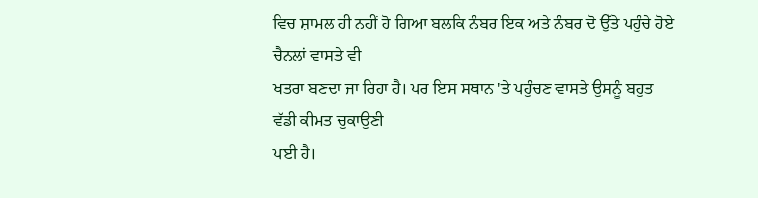ਵਿਚ ਸ਼ਾਮਲ ਹੀ ਨਹੀਂ ਹੋ ਗਿਆ ਬਲਕਿ ਨੰਬਰ ਇਕ ਅਤੇ ਨੰਬਰ ਦੋ ਉੱਤੇ ਪਹੁੰਚੇ ਹੋਏ ਚੈਨਲਾਂ ਵਾਸਤੇ ਵੀ
ਖਤਰਾ ਬਣਦਾ ਜਾ ਰਿਹਾ ਹੈ। ਪਰ ਇਸ ਸਥਾਨ 'ਤੇ ਪਹੁੰਚਣ ਵਾਸਤੇ ਉਸਨੂੰ ਬਹੁਤ ਵੱਡੀ ਕੀਮਤ ਚੁਕਾਉਣੀ
ਪਈ ਹੈ।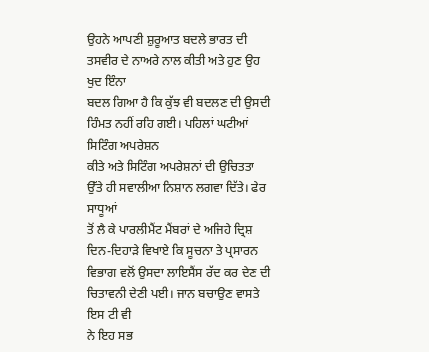ਉਹਨੇ ਆਪਣੀ ਸ਼ੁਰੂਆਤ ਬਦਲੇ ਭਾਰਤ ਦੀ ਤਸਵੀਰ ਦੇ ਨਾਅਰੇ ਨਾਲ ਕੀਤੀ ਅਤੇ ਹੁਣ ਉਹ ਖੁਦ ਇੰਨਾ
ਬਦਲ ਗਿਆ ਹੈ ਕਿ ਕੁੱਝ ਵੀ ਬਦਲਣ ਦੀ ਉਸਦੀ ਹਿੰਮਤ ਨਹੀਂ ਰਹਿ ਗਈ। ਪਹਿਲਾਂ ਘਟੀਆਂ ਸਿਟਿੰਗ ਅਪਰੇਸ਼ਨ
ਕੀਤੇ ਅਤੇ ਸਿਟਿੰਗ ਅਪਰੇਸ਼ਨਾਂ ਦੀ ਉਚਿਤਤਾ ਉੱਤੇ ਹੀ ਸਵਾਲੀਆ ਨਿਸ਼ਾਨ ਲਗਵਾ ਦਿੱਤੇ। ਫੇਰ ਸਾਧੂਆਂ
ਤੋਂ ਲੈ ਕੇ ਪਾਰਲੀਮੈਂਟ ਮੈਂਬਰਾਂ ਦੇ ਅਜਿਹੇ ਦ੍ਰਿਸ਼ ਦਿਨ-ਦਿਹਾੜੇ ਵਿਖਾਏ ਕਿ ਸੂਚਨਾ ਤੇ ਪ੍ਰਸਾਰਨ
ਵਿਭਾਗ ਵਲੋਂ ਉਸਦਾ ਲਾਇਸੈਂਸ ਰੱਦ ਕਰ ਦੇਣ ਦੀ ਚਿਤਾਵਨੀ ਦੇਣੀ ਪਈ। ਜਾਨ ਬਚਾਉਣ ਵਾਸਤੇ ਇਸ ਟੀ ਵੀ
ਨੇ ਇਹ ਸਭ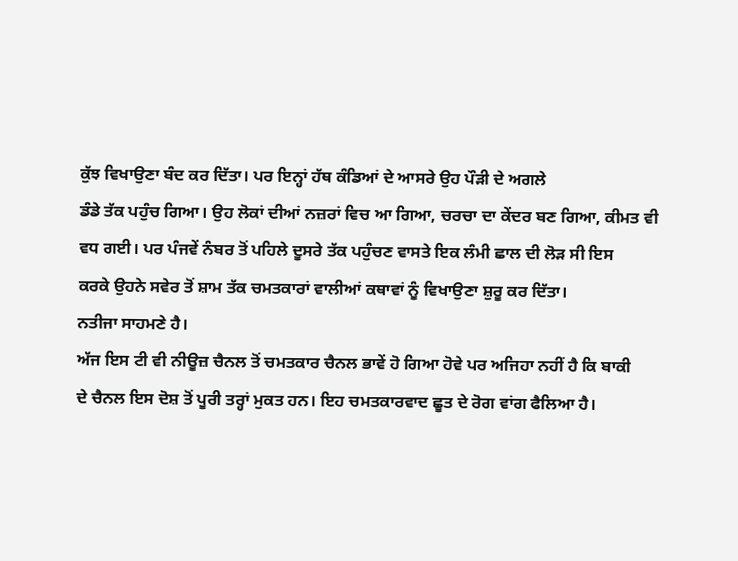ਕੁੱਝ ਵਿਖਾਉਣਾ ਬੰਦ ਕਰ ਦਿੱਤਾ। ਪਰ ਇਨ੍ਹਾਂ ਹੱਥ ਕੰਡਿਆਂ ਦੇ ਆਸਰੇ ਉਹ ਪੌੜੀ ਦੇ ਅਗਲੇ
ਡੰਡੇ ਤੱਕ ਪਹੁੰਚ ਗਿਆ। ਉਹ ਲੋਕਾਂ ਦੀਆਂ ਨਜ਼ਰਾਂ ਵਿਚ ਆ ਗਿਆ, ਚਰਚਾ ਦਾ ਕੇਂਦਰ ਬਣ ਗਿਆ, ਕੀਮਤ ਵੀ
ਵਧ ਗਈ। ਪਰ ਪੰਜਵੇਂ ਨੰਬਰ ਤੋਂ ਪਹਿਲੇ ਦੂਸਰੇ ਤੱਕ ਪਹੁੰਚਣ ਵਾਸਤੇ ਇਕ ਲੰਮੀ ਛਾਲ ਦੀ ਲੋੜ ਸੀ ਇਸ
ਕਰਕੇ ਉਹਨੇ ਸਵੇਰ ਤੋਂ ਸ਼ਾਮ ਤੱਕ ਚਮਤਕਾਰਾਂ ਵਾਲੀਆਂ ਕਥਾਵਾਂ ਨੂੰ ਵਿਖਾਉਣਾ ਸ਼ੁਰੂ ਕਰ ਦਿੱਤਾ।
ਨਤੀਜਾ ਸਾਹਮਣੇ ਹੈ।
ਅੱਜ ਇਸ ਟੀ ਵੀ ਨੀਊਜ਼ ਚੈਨਲ ਤੋਂ ਚਮਤਕਾਰ ਚੈਨਲ ਭਾਵੇਂ ਹੋ ਗਿਆ ਹੋਵੇ ਪਰ ਅਜਿਹਾ ਨਹੀਂ ਹੈ ਕਿ ਬਾਕੀ
ਦੇ ਚੈਨਲ ਇਸ ਦੋਸ਼ ਤੋਂ ਪੂਰੀ ਤਰ੍ਹਾਂ ਮੁਕਤ ਹਨ। ਇਹ ਚਮਤਕਾਰਵਾਦ ਛੂਤ ਦੇ ਰੋਗ ਵਾਂਗ ਫੈਲਿਆ ਹੈ।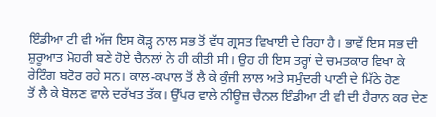ਇੰਡੀਆ ਟੀ ਵੀ ਅੱਜ ਇਸ ਕੋੜ੍ਹ ਨਾਲ ਸਭ ਤੋਂ ਵੱਧ ਗ੍ਰਸਤ ਵਿਖਾਈ ਦੇ ਰਿਹਾ ਹੈ। ਭਾਵੇਂ ਇਸ ਸਭ ਦੀ
ਸ਼ੁਰੂਆਤ ਮੋਹਰੀ ਬਣੇ ਹੋਏ ਚੈਨਲਾਂ ਨੇ ਹੀ ਕੀਤੀ ਸੀ। ਉਹ ਹੀ ਇਸ ਤਰ੍ਹਾਂ ਦੇ ਚਮਤਕਾਰ ਵਿਖਾ ਕੇ
ਰੇਟਿੰਗ ਬਟੋਰ ਰਹੇ ਸਨ। ਕਾਲ-ਕਪਾਲ ਤੋਂ ਲੈ ਕੇ ਕੁੰਜੀ ਲਾਲ ਅਤੇ ਸਮੁੰਦਰੀ ਪਾਣੀ ਦੇ ਮਿੱਠੇ ਹੋਣ
ਤੋਂ ਲੈ ਕੇ ਬੋਲਣ ਵਾਲੇ ਦਰੱਖਤ ਤੱਕ। ਉੱਪਰ ਵਾਲੇ ਨੀਊਜ਼ ਚੈਨਲ ਇੰਡੀਆ ਟੀ ਵੀ ਦੀ ਹੈਰਾਨ ਕਰ ਦੇਣ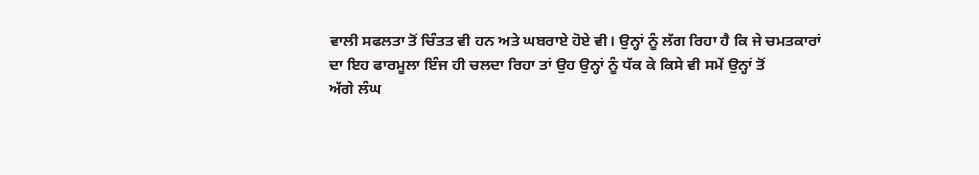ਵਾਲੀ ਸਫਲਤਾ ਤੋਂ ਚਿੰਤਤ ਵੀ ਹਨ ਅਤੇ ਘਬਰਾਏ ਹੋਏ ਵੀ। ਉਨ੍ਹਾਂ ਨੂੰ ਲੱਗ ਰਿਹਾ ਹੈ ਕਿ ਜੇ ਚਮਤਕਾਰਾਂ
ਦਾ ਇਹ ਫਾਰਮੂਲਾ ਇੰਜ ਹੀ ਚਲਦਾ ਰਿਹਾ ਤਾਂ ਉਹ ਉਨ੍ਹਾਂ ਨੂੰ ਧੱਕ ਕੇ ਕਿਸੇ ਵੀ ਸਮੇਂ ਉਨ੍ਹਾਂ ਤੋਂ
ਅੱਗੇ ਲੰਘ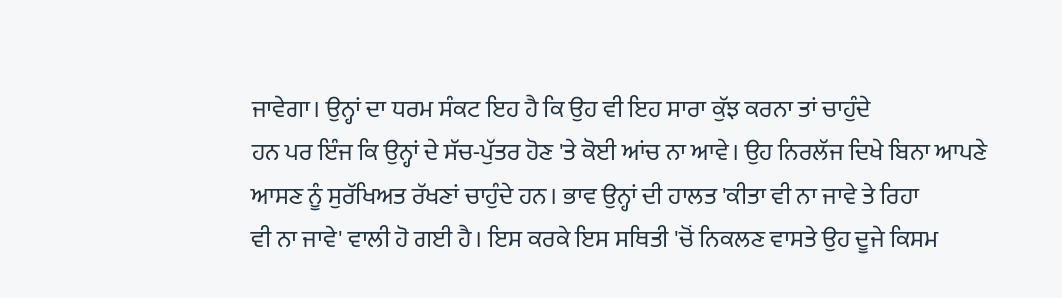ਜਾਵੇਗਾ। ਉਨ੍ਹਾਂ ਦਾ ਧਰਮ ਸੰਕਟ ਇਹ ਹੈ ਕਿ ਉਹ ਵੀ ਇਹ ਸਾਰਾ ਕੁੱਝ ਕਰਨਾ ਤਾਂ ਚਾਹੁੰਦੇ
ਹਨ ਪਰ ਇੰਜ ਕਿ ਉਨ੍ਹਾਂ ਦੇ ਸੱਚ-ਪੁੱਤਰ ਹੋਣ 'ਤੇ ਕੋਈ ਆਂਚ ਨਾ ਆਵੇ। ਉਹ ਨਿਰਲੱਜ ਦਿਖੇ ਬਿਨਾ ਆਪਣੇ
ਆਸਣ ਨੂੰ ਸੁਰੱਖਿਅਤ ਰੱਖਣਾਂ ਚਾਹੁੰਦੇ ਹਨ। ਭਾਵ ਉਨ੍ਹਾਂ ਦੀ ਹਾਲਤ 'ਕੀਤਾ ਵੀ ਨਾ ਜਾਵੇ ਤੇ ਰਿਹਾ
ਵੀ ਨਾ ਜਾਵੇ' ਵਾਲੀ ਹੋ ਗਈ ਹੈ। ਇਸ ਕਰਕੇ ਇਸ ਸਥਿਤੀ 'ਚੋਂ ਨਿਕਲਣ ਵਾਸਤੇ ਉਹ ਦੂਜੇ ਕਿਸਮ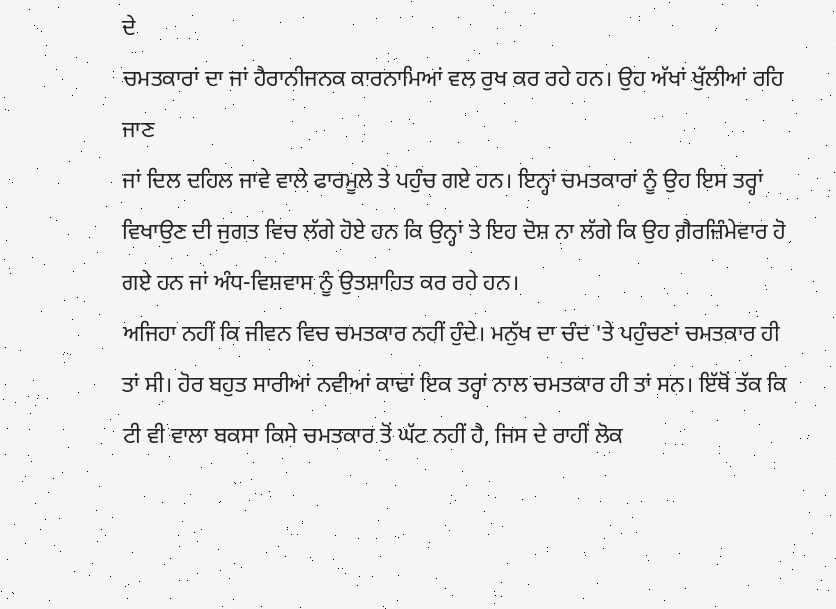ਦੇ
ਚਮਤਕਾਰਾਂ ਦਾ ਜਾਂ ਹੈਰਾਨੀਜਨਕ ਕਾਰਨਾਮਿਆਂ ਵਲ ਰੁਖ ਕਰ ਰਹੇ ਹਨ। ਉਹ ਅੱਖਾਂ ਖੁੱਲੀਆਂ ਰਹਿ ਜਾਣ
ਜਾਂ ਦਿਲ ਦਹਿਲ ਜਾਵੇ ਵਾਲੇ ਫਾਰਮੂਲੇ ਤੇ ਪਹੁੰਚ ਗਏ ਹਨ। ਇਨ੍ਹਾਂ ਚਮਤਕਾਰਾਂ ਨੂੰ ਉਹ ਇਸ ਤਰ੍ਹਾਂ
ਵਿਖਾਉਣ ਦੀ ਜੁਗਤ ਵਿਚ ਲੱਗੇ ਹੋਏ ਹਨ ਕਿ ਉਨ੍ਹਾਂ ਤੇ ਇਹ ਦੋਸ਼ ਨਾ ਲੱਗੇ ਕਿ ਉਹ ਗ਼ੈਰਜ਼ਿੰਮੇਵਾਰ ਹੋ
ਗਏ ਹਨ ਜਾਂ ਅੰਧ-ਵਿਸ਼ਵਾਸ ਨੂੰ ਉਤਸ਼ਾਹਿਤ ਕਰ ਰਹੇ ਹਨ।
ਅਜਿਹਾ ਨਹੀਂ ਕਿ ਜੀਵਨ ਵਿਚ ਚਮਤਕਾਰ ਨਹੀਂ ਹੁੰਦੇ। ਮਨੁੱਖ ਦਾ ਚੰਦ 'ਤੇ ਪਹੁੰਚਣਾਂ ਚਮਤਕਾਰ ਹੀ
ਤਾਂ ਸੀ। ਹੋਰ ਬਹੁਤ ਸਾਰੀਆਂ ਨਵੀਆਂ ਕਾਢਾਂ ਇਕ ਤਰ੍ਹਾਂ ਨਾਲ ਚਮਤਕਾਰ ਹੀ ਤਾਂ ਸਨ। ਇੱਥੋਂ ਤੱਕ ਕਿ
ਟੀ ਵੀ ਵਾਲਾ ਬਕਸਾ ਕਿਸੇ ਚਮਤਕਾਰ ਤੋਂ ਘੱਟ ਨਹੀਂ ਹੈ, ਜਿਸ ਦੇ ਰਾਹੀਂ ਲੋਕ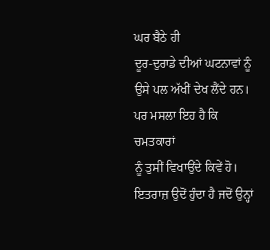ਘਰ ਬੈਠੇ ਹੀ
ਦੂਰ-ਦੁਰਾਡੇ ਦੀਆਂ ਘਟਨਾਵਾਂ ਨੂੰ ਉਸੇ ਪਲ ਅੱਖੀਂ ਦੇਖ ਲੈਂਦੇ ਹਨ। ਪਰ ਮਸਲਾ ਇਹ ਹੈ ਕਿ ਚਮਤਕਾਰਾਂ
ਨੂੰ ਤੁਸੀਂ ਵਿਖਾਉਂਦੇ ਕਿਵੇਂ ਹੋ। ਇਤਰਾਜ਼ ਉਦੋਂ ਹੁੰਦਾ ਹੈ ਜਦੋਂ ਉਨ੍ਹਾਂ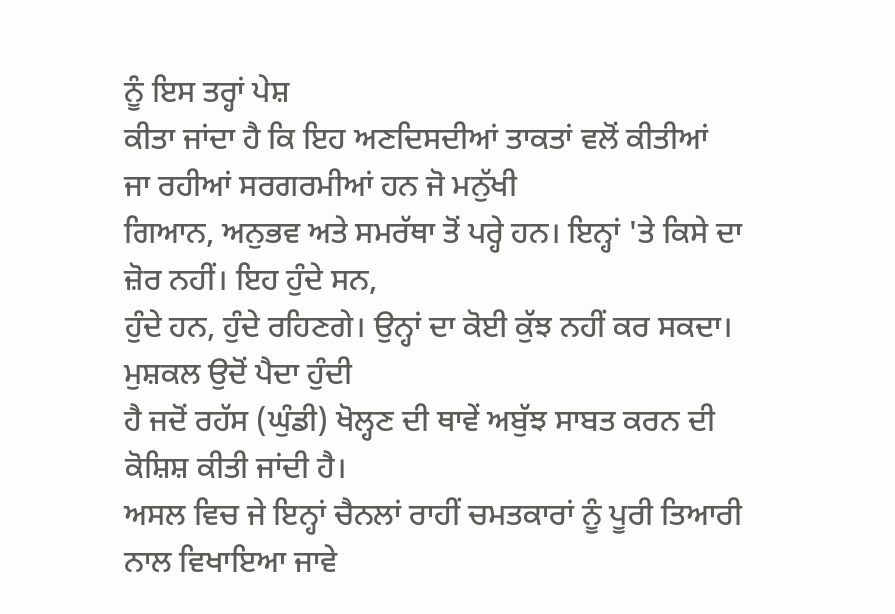ਨੂੰ ਇਸ ਤਰ੍ਹਾਂ ਪੇਸ਼
ਕੀਤਾ ਜਾਂਦਾ ਹੈ ਕਿ ਇਹ ਅਣਦਿਸਦੀਆਂ ਤਾਕਤਾਂ ਵਲੋਂ ਕੀਤੀਆਂ ਜਾ ਰਹੀਆਂ ਸਰਗਰਮੀਆਂ ਹਨ ਜੋ ਮਨੁੱਖੀ
ਗਿਆਨ, ਅਨੁਭਵ ਅਤੇ ਸਮਰੱਥਾ ਤੋਂ ਪਰ੍ਹੇ ਹਨ। ਇਨ੍ਹਾਂ 'ਤੇ ਕਿਸੇ ਦਾ ਜ਼ੋਰ ਨਹੀਂ। ਇਹ ਹੁੰਦੇ ਸਨ,
ਹੁੰਦੇ ਹਨ, ਹੁੰਦੇ ਰਹਿਣਗੇ। ਉਨ੍ਹਾਂ ਦਾ ਕੋਈ ਕੁੱਝ ਨਹੀਂ ਕਰ ਸਕਦਾ। ਮੁਸ਼ਕਲ ਉਦੋਂ ਪੈਦਾ ਹੁੰਦੀ
ਹੈ ਜਦੋਂ ਰਹੱਸ (ਘੁੰਡੀ) ਖੋਲ੍ਹਣ ਦੀ ਥਾਵੇਂ ਅਬੁੱਝ ਸਾਬਤ ਕਰਨ ਦੀ ਕੋਸ਼ਿਸ਼ ਕੀਤੀ ਜਾਂਦੀ ਹੈ।
ਅਸਲ ਵਿਚ ਜੇ ਇਨ੍ਹਾਂ ਚੈਨਲਾਂ ਰਾਹੀਂ ਚਮਤਕਾਰਾਂ ਨੂੰ ਪੂਰੀ ਤਿਆਰੀ ਨਾਲ ਵਿਖਾਇਆ ਜਾਵੇ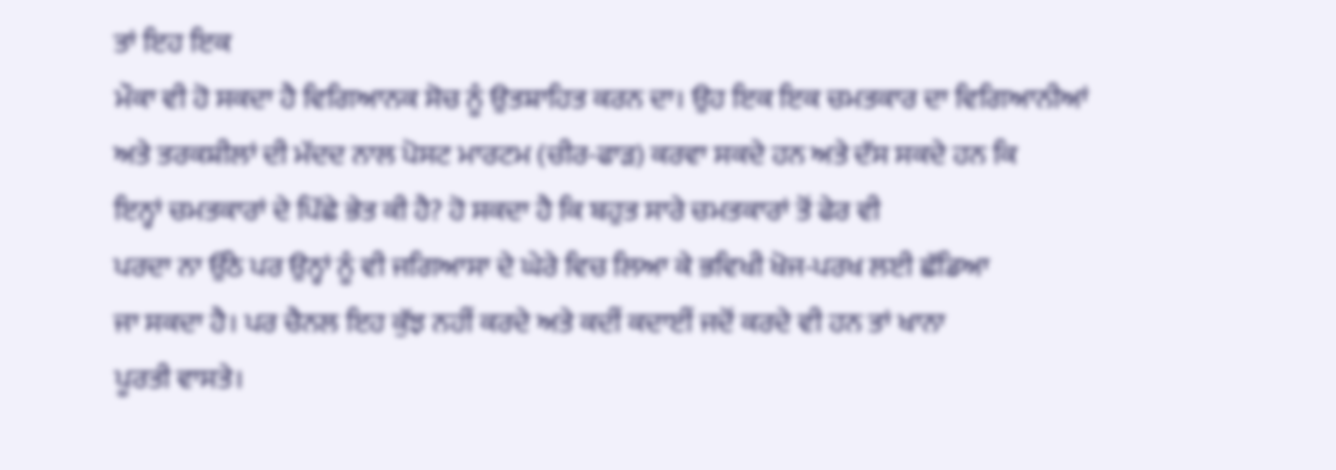ਤਾਂ ਇਹ ਇਕ
ਮੌਕਾ ਵੀ ਹੋ ਸਕਦਾ ਹੈ ਵਿਗਿਆਨਕ ਸੋਚ ਨੂੰ ਉਤਸ਼ਾਹਿਤ ਕਰਨ ਦਾ। ਉਹ ਇਕ ਇਕ ਚਮਤਕਾਰ ਦਾ ਵਿਗਿਆਨੀਆਂ
ਅਤੇ ਤਰਕਸ਼ੀਲਾਂ ਦੀ ਮੱਦਦ ਨਾਲ ਪੋਸਟ ਮਾਰਟਮ (ਚੀਰ-ਫਾੜ) ਕਰਵਾ ਸਕਦੇ ਹਨ ਅਤੇ ਦੱਸ ਸਕਦੇ ਹਨ ਕਿ
ਇਨ੍ਹਾਂ ਚਮਤਕਾਰਾਂ ਦੇ ਪਿੱਛੇ ਭੇਤ ਕੀ ਹੈ? ਹੋ ਸਕਦਾ ਹੈ ਕਿ ਬਹੁਤ ਸਾਰੇ ਚਮਤਕਾਰਾਂ ਤੋਂ ਫੇਰ ਵੀ
ਪਰਦਾ ਨਾ ਉੱਠੇ ਪਰ ਉਨ੍ਹਾਂ ਨੂੰ ਵੀ ਜਗਿਆਸਾ ਦੇ ਘੇਰੇ ਵਿਚ ਲਿਆ ਕੇ ਭਵਿਖੀ ਖੋਜ-ਪਰਖ ਲਈ ਛੱਡਿਆ
ਜਾ ਸਕਦਾ ਹੈ। ਪਰ ਚੈਨਲ ਇਹ ਕੁੱਝ ਨਹੀਂ ਕਰਦੇ ਅਤੇ ਕਦੀਂ ਕਦਾਈਂ ਜਦੋਂ ਕਰਦੇ ਵੀ ਹਨ ਤਾਂ ਖਾਨਾ
ਪੂਰਤੀ ਵਾਸਤੇ।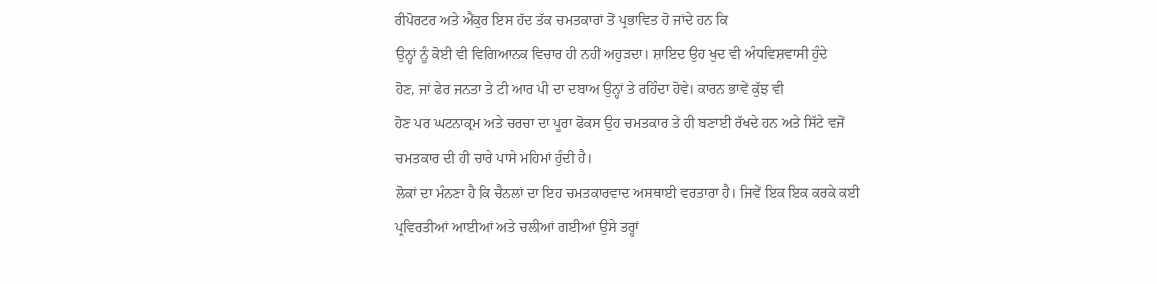ਰੀਪੋਰਟਰ ਅਤੇ ਐਂਕੁਰ ਇਸ ਹੱਦ ਤੱਕ ਚਮਤਕਾਰਾਂ ਤੋਂ ਪ੍ਰਭਾਵਿਤ ਹੋ ਜਾਂਦੇ ਹਨ ਕਿ
ਉਨ੍ਹਾਂ ਨੂੰ ਕੋਈ ਵੀ ਵਿਗਿਆਨਕ ਵਿਚਾਰ ਹੀ ਨਹੀਂ ਅਹੁੜਦਾ। ਸ਼ਾਇਦ ਉਹ ਖੁਦ ਵੀ ਅੰਧਵਿਸ਼ਵਾਸੀ ਹੁੰਦੇ
ਹੋਣ, ਜਾਂ ਫੇਰ ਜਨਤਾ ਤੇ ਟੀ ਆਰ ਪੀ ਦਾ ਦਬਾਅ ਉਨ੍ਹਾਂ ਤੇ ਰਹਿੰਦਾ ਹੋਵੇ। ਕਾਰਨ ਭਾਵੇਂ ਕੁੱਝ ਵੀ
ਹੋਣ ਪਰ ਘਟਨਾਕ੍ਰਮ ਅਤੇ ਚਰਚਾ ਦਾ ਪੂਰਾ ਫੋਕਸ ਉਹ ਚਮਤਕਾਰ ਤੇ ਹੀ ਬਣਾਈ ਰੱਖਦੇ ਹਨ ਅਤੇ ਸਿੱਟੇ ਵਜੋਂ
ਚਮਤਕਾਰ ਦੀ ਹੀ ਚਾਰੇ ਪਾਸੇ ਮਹਿਮਾਂ ਹੁੰਦੀ ਹੈ।
ਲੋਕਾਂ ਦਾ ਮੰਨਣਾ ਹੈ ਕਿ ਚੈਨਲਾਂ ਦਾ ਇਹ ਚਮਤਕਾਰਵਾਦ ਅਸਥਾਈ ਵਰਤਾਰਾ ਹੈ। ਜਿਵੇਂ ਇਕ ਇਕ ਕਰਕੇ ਕਈ
ਪ੍ਰਵਿਰਤੀਆਂ ਆਈਆਂ ਅਤੇ ਚਲੀਆਂ ਗਈਆਂ ਉਸੇ ਤਰ੍ਹਾਂ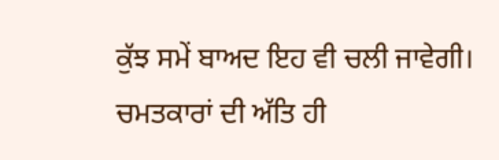ਕੁੱਝ ਸਮੇਂ ਬਾਅਦ ਇਹ ਵੀ ਚਲੀ ਜਾਵੇਗੀ।
ਚਮਤਕਾਰਾਂ ਦੀ ਅੱਤਿ ਹੀ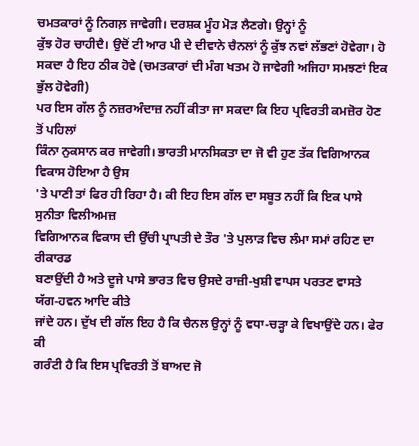ਚਮਤਕਾਰਾਂ ਨੂੰ ਨਿਗਲ਼ ਜਾਵੇਗੀ। ਦਰਸ਼ਕ ਮੂੰਹ ਮੋੜ ਲੈਣਗੇ। ਉਨ੍ਹਾਂ ਨੂੰ
ਕੁੱਝ ਹੋਰ ਚਾਹੀਦੈ। ਉਦੋਂ ਟੀ ਆਰ ਪੀ ਦੇ ਦੀਵਾਨੇ ਚੈਨਲਾਂ ਨੂੰ ਕੁੱਝ ਨਵਾਂ ਲੱਭਣਾਂ ਹੋਵੇਗਾ। ਹੋ
ਸਕਦਾ ਹੈ ਇਹ ਠੀਕ ਹੋਵੇ (ਚਮਤਕਾਰਾਂ ਦੀ ਮੰਗ ਖਤਮ ਹੋ ਜਾਵੇਗੀ ਅਜਿਹਾ ਸਮਝਣਾਂ ਇਕ ਭੁੱਲ ਹੋਵੇਗੀ)
ਪਰ ਇਸ ਗੱਲ ਨੂੰ ਨਜ਼ਰਅੰਦਾਜ਼ ਨਹੀਂ ਕੀਤਾ ਜਾ ਸਕਦਾ ਕਿ ਇਹ ਪ੍ਰਵਿਰਤੀ ਕਮਜ਼ੋਰ ਹੋਣ ਤੋਂ ਪਹਿਲਾਂ
ਕਿੰਨਾ ਨੁਕਸਾਨ ਕਰ ਜਾਵੇਗੀ। ਭਾਰਤੀ ਮਾਨਸਿਕਤਾ ਦਾ ਜੋ ਵੀ ਹੁਣ ਤੱਕ ਵਿਗਿਆਨਕ ਵਿਕਾਸ ਹੋਇਆ ਹੈ ਉਸ
'ਤੇ ਪਾਣੀ ਤਾਂ ਫਿਰ ਹੀ ਰਿਹਾ ਹੈ। ਕੀ ਇਹ ਇਸ ਗੱਲ ਦਾ ਸਬੂਤ ਨਹੀਂ ਕਿ ਇਕ ਪਾਸੇ ਸੁਨੀਤਾ ਵਿਲੀਅਮਜ਼
ਵਿਗਿਆਨਕ ਵਿਕਾਸ ਦੀ ਉੱਚੀ ਪ੍ਰਾਪਤੀ ਦੇ ਤੌਰ 'ਤੇ ਪੁਲਾੜ ਵਿਚ ਲੰਮਾ ਸਮਾਂ ਰਹਿਣ ਦਾ ਰੀਕਾਰਡ
ਬਣਾਉਂਦੀ ਹੈ ਅਤੇ ਦੂਜੇ ਪਾਸੇ ਭਾਰਤ ਵਿਚ ਉਸਦੇ ਰਾਜ਼ੀ-ਖੁਸ਼ੀ ਵਾਪਸ ਪਰਤਣ ਵਾਸਤੇ ਯੱਗ-ਹਵਨ ਆਦਿ ਕੀਤੇ
ਜਾਂਦੇ ਹਨ। ਦੁੱਖ ਦੀ ਗੱਲ ਇਹ ਹੈ ਕਿ ਚੈਨਲ ਉਨ੍ਹਾਂ ਨੂੰ ਵਧਾ-ਚੜ੍ਹਾ ਕੇ ਵਿਖਾਉਂਦੇ ਹਨ। ਫੇਰ ਕੀ
ਗਰੰਟੀ ਹੈ ਕਿ ਇਸ ਪ੍ਰਵਿਰਤੀ ਤੋਂ ਬਾਅਦ ਜੋ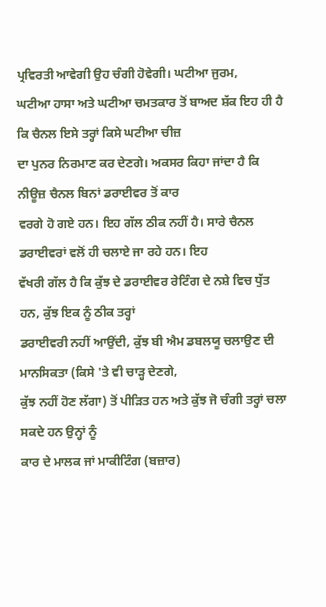ਪ੍ਰਵਿਰਤੀ ਆਵੇਗੀ ਉਹ ਚੰਗੀ ਹੋਵੇਗੀ। ਘਟੀਆ ਜੁਰਮ,
ਘਟੀਆ ਹਾਸਾ ਅਤੇ ਘਟੀਆ ਚਮਤਕਾਰ ਤੋਂ ਬਾਅਦ ਸ਼ੱਕ ਇਹ ਹੀ ਹੈ ਕਿ ਚੈਨਲ ਇਸੇ ਤਰ੍ਹਾਂ ਕਿਸੇ ਘਟੀਆ ਚੀਜ਼
ਦਾ ਪੁਨਰ ਨਿਰਮਾਣ ਕਰ ਦੇਣਗੇ। ਅਕਸਰ ਕਿਹਾ ਜਾਂਦਾ ਹੈ ਕਿ ਨੀਊਜ਼ ਚੈਨਲ ਬਿਨਾਂ ਡਰਾਈਵਰ ਤੋਂ ਕਾਰ
ਵਰਗੇ ਹੋ ਗਏ ਹਨ। ਇਹ ਗੱਲ ਠੀਕ ਨਹੀਂ ਹੈ। ਸਾਰੇ ਚੈਨਲ ਡਰਾਈਵਰਾਂ ਵਲੋਂ ਹੀ ਚਲਾਏ ਜਾ ਰਹੇ ਹਨ। ਇਹ
ਵੱਖਰੀ ਗੱਲ ਹੈ ਕਿ ਕੁੱਝ ਦੇ ਡਰਾਈਵਰ ਰੇਟਿੰਗ ਦੇ ਨਸ਼ੇ ਵਿਚ ਧੁੱਤ ਹਨ, ਕੁੱਝ ਇਕ ਨੂੰ ਠੀਕ ਤਰ੍ਹਾਂ
ਡਰਾਈਵਰੀ ਨਹੀਂ ਆਉਂਦੀ, ਕੁੱਝ ਬੀ ਐਮ ਡਬਲਯੂ ਚਲਾਉਣ ਦੀ ਮਾਨਸਿਕਤਾ (ਕਿਸੇ 'ਤੇ ਵੀ ਚਾੜ੍ਹ ਦੇਣਗੇ,
ਕੁੱਝ ਨਹੀਂ ਹੋਣ ਲੱਗਾ) ਤੋਂ ਪੀੜਿਤ ਹਨ ਅਤੇ ਕੁੱਝ ਜੋ ਚੰਗੀ ਤਰ੍ਹਾਂ ਚਲਾ ਸਕਦੇ ਹਨ ਉਨ੍ਹਾਂ ਨੂੰ
ਕਾਰ ਦੇ ਮਾਲਕ ਜਾਂ ਮਾਕੀਟਿੰਗ (ਬਜ਼ਾਰ)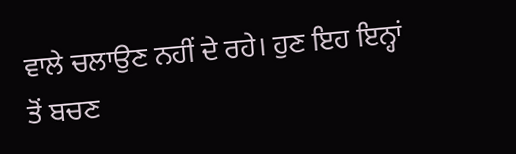ਵਾਲੇ ਚਲਾਉਣ ਨਹੀਂ ਦੇ ਰਹੇ। ਹੁਣ ਇਹ ਇਨ੍ਹਾਂ ਤੋਂ ਬਚਣ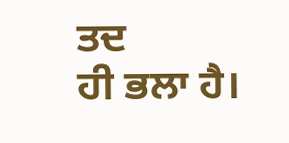ਤਦ
ਹੀ ਭਲਾ ਹੈ।